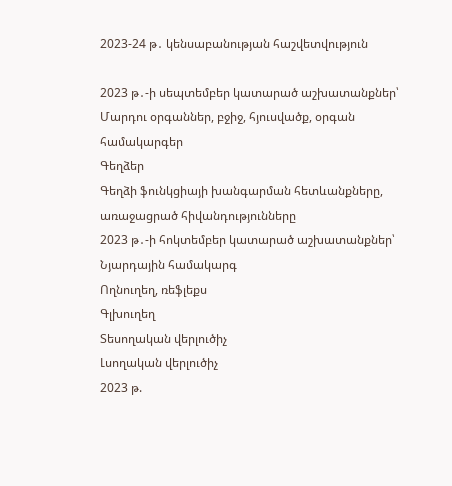2023-24 թ․ կենսաբանության հաշվետվություն

2023 թ․-ի սեպտեմբեր կատարած աշխատանքներ՝
Մարդու օրգաններ, բջիջ, հյուսվածք, օրգան համակարգեր
Գեղձեր
Գեղձի ֆունկցիայի խանգարման հետևանքները, առաջացրած հիվանդությունները
2023 թ․-ի հոկտեմբեր կատարած աշխատանքներ՝
Նյարդային համակարգ
Ողնուղեղ, ռեֆլեքս
Գլխուղեղ
Տեսողական վերլուծիչ
Լսողական վերլուծիչ
2023 թ.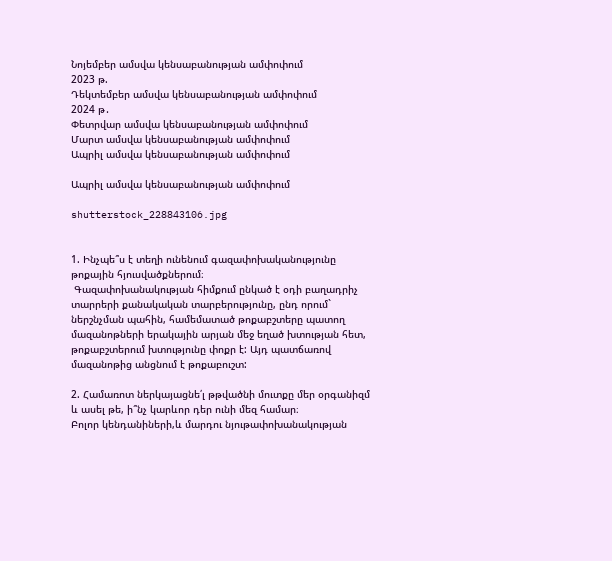Նոյեմբեր ամսվա կենսաբանության ամփոփում
2023 թ.
Դեկտեմբեր ամսվա կենսաբանության ամփոփում
2024 թ․
Փետրվար ամսվա կենսաբանության ամփոփում
Մարտ ամսվա կենսաբանության ամփոփում
Ապրիլ ամսվա կենսաբանության ամփոփում

Ապրիլ ամսվա կենսաբանության ամփոփում

shutterstock_228843106.jpg


1. Ինչպե՞ս է տեղի ունենում գազափոխականությունը թոքային հյուսվածքներում։
 Գազափոխանակության հիմքում ընկած է օդի բաղադրիչ տարրերի քանակական տարբերությունը, ընդ որում` ներշնչման պահին, համեմատած թոքաբշտերը պատող մազանոթների երակային արյան մեջ եղած խտության հետ, թոքաբշտերում խտությունը փոքր է: Այդ պատճառով մազանոթից անցնում է թոքաբուշտ:

2. Համառոտ ներկայացնե՛լ թթվածնի մուտքը մեր օրգանիզմ և ասել թե, ի՞նչ կարևոր դեր ունի մեզ համար։
Բոլոր կենդանիների,և մարդու նյութափոխանակության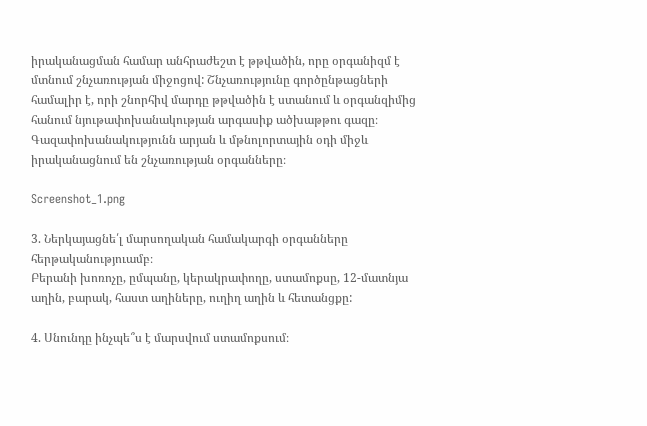իրականացման համար անհրաժեշտ է թթվածին, որը օրգանիզմ է մտնում շնչառության միջոցով: Շնչառությունը գործընթացների համալիր է, որի շնորհիվ մարդը թթվածին է ստանում և օրգանզիմից հանում նյութափոխանակության արգասիք ածխաթթու գազը։ Գազափոխանակությունն արյան և մթնոլորտային օդի միջև իրականացնում են շնչառության օրգանները։

Screenshot_1.png

3. Ներկայացնե՛լ մարսողական համակարգի օրգանները հերթականություամբ։
Բերանի խոռոչը, ըմպանը, կերակրափողը, ստամոքսը, 12-մատնյա աղին, բարակ, հաստ աղիները, ուղիղ աղին և հետանցքը:

4. Սնունդը ինչպե՞ս է մարսվում ստամոքսում։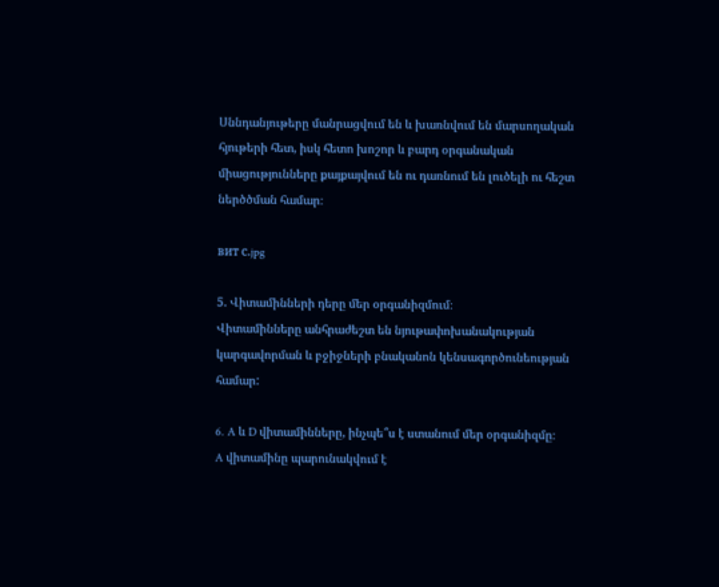Սննդանյութերը մանրացվում են և խառնվում են մարսողական հյութերի հետ, իսկ հետո խոշոր և բարդ օրգանական միացությունները քայքայվում են ու դառնում են լուծելի ու հեշտ ներծծման համար։

вит с.jpg

5. Վիտամինների դերը մեր օրգանիզմում։
Վիտամինները անհրաժեշտ են նյութափոխանակության կարգավորման և բջիջների բնականոն կենսագործունեության համար:

6. A և D վիտամինները, ինչպե՞ս է ստանում մեր օրգանիզմը։
A վիտամինը պարունակվում է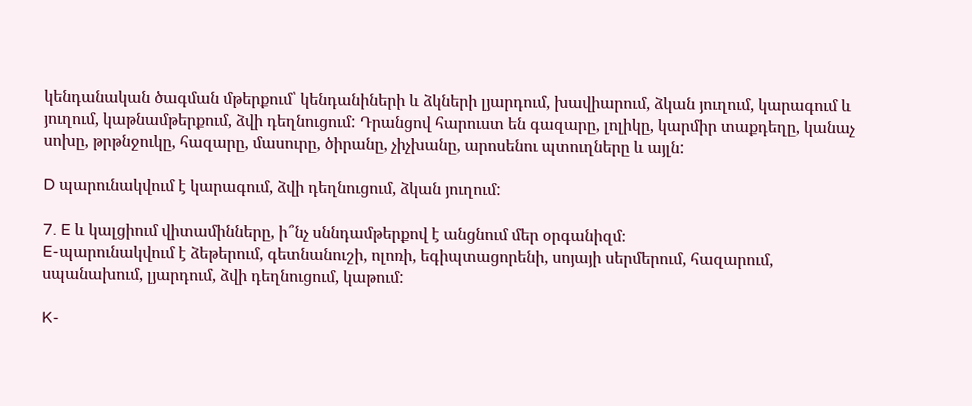կենդանական ծագման մթերքում՝ կենդանիների և ձկների լյարդում, խավիարում, ձկան յուղում, կարագում և յուղում, կաթնամթերքում, ձվի դեղնուցում: Դրանցով հարուստ են գազարը, լոլիկը, կարմիր տաքդեղը, կանաչ սոխը, թրթնջուկը, հազարը, մասուրը, ծիրանը, չիչխանը, արոսենու պտուղները և այլն:

D պարունակվում է կարագում, ձվի դեղնուցում, ձկան յուղում:

7. E և կալցիում վիտամինները, ի՞նչ սննդամթերքով է անցնում մեր օրգանիզմ։
E-պարունակվում է ձեթերում, գետնանուշի, ոլոռի, եգիպտացորենի, սոյայի սերմերում, հազարում, սպանախում, լյարդում, ձվի դեղնուցում, կաթում:

K-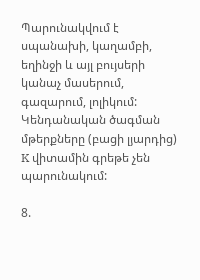Պարունակվում է սպանախի, կաղամբի, եղինջի և այլ բույսերի կանաչ մասերում, գազարում, լոլիկում: Կենդանական ծագման մթերքները (բացի լյարդից) K վիտամին գրեթե չեն պարունակում:

8.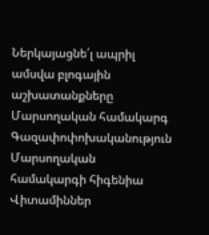Ներկայացնե՛լ ապրիլ ամսվա բլոգային աշխատանքները
Մարսողական համակարգ
Գազափոփոխականություն
Մարսողական համակարգի հիգենիա
Վիտամիններ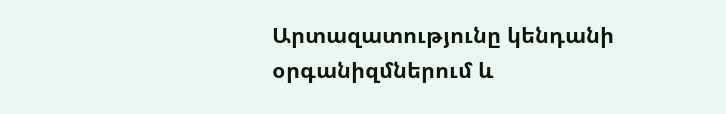Արտազատությունը կենդանի օրգանիզմներում և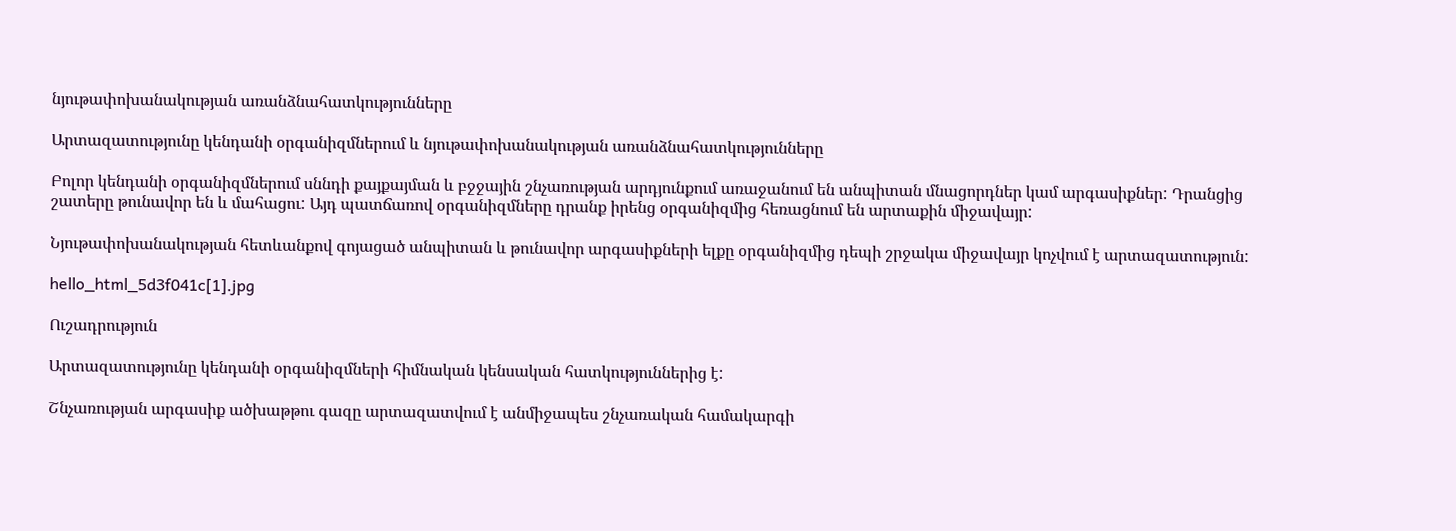նյութափոխանակության առանձնահատկությունները

Արտազատությունը կենդանի օրգանիզմներում և նյութափոխանակության առանձնահատկությունները

Բոլոր կենդանի օրգանիզմներում սննդի քայքայման և բջջային շնչառության արդյունքում առաջանում են անպիտան մնացորդներ կամ արգասիքներ: Դրանցից շատերը թունավոր են և մահացու: Այդ պատճառով օրգանիզմները դրանք իրենց օրգանիզմից հեռացնում են արտաքին միջավայր:

Նյութափոխանակության հետևանքով գոյացած անպիտան և թունավոր արգասիքների ելքը օրգանիզմից դեպի շրջակա միջավայր կոչվում է արտազատություն:

hello_html_5d3f041c[1].jpg

Ուշադրություն

Արտազատությունը կենդանի օրգանիզմների հիմնական կենսական հատկություններից է:

Շնչառության արգասիք ածխաթթու գազը արտազատվում է անմիջապես շնչառական համակարգի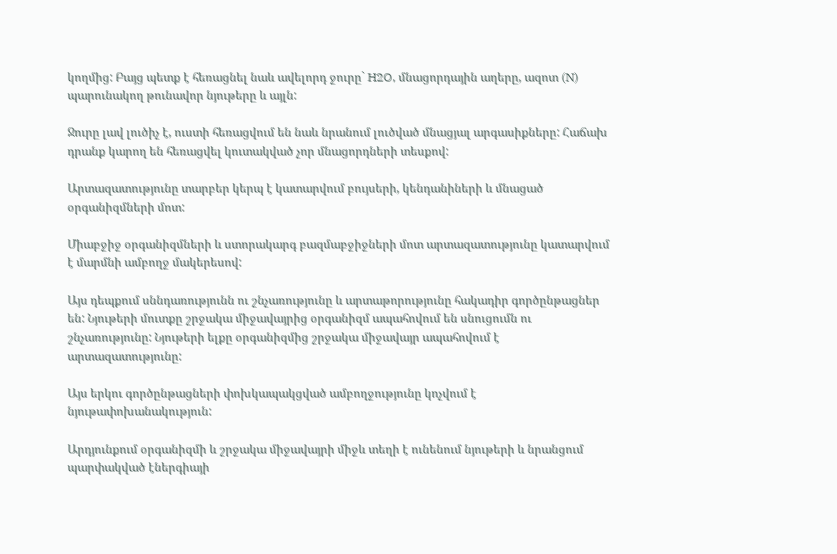կողմից: Բայց պետք է հեռացնել նաև ավելորդ ջուրը` H2O, մնացորդային աղերը, ազոտ (N) պարունակող թունավոր նյութերը և այլն:

Ջուրը լավ լուծիչ է, ուստի հեռացվում են նաև նրանում լուծված մնացյալ արգասիքները: Հաճախ դրանք կարող են հեռացվել կուտակված չոր մնացորդների տեսքով:

Արտազատությունը տարբեր կերպ է կատարվում բույսերի, կենդանիների և մնացած օրգանիզմների մոտ:

Միաբջիջ օրգանիզմների և ստորակարգ բազմաբջիջների մոտ արտազատությունը կատարվում է մարմնի ամբողջ մակերեսով:

Այս դեպքում սննդառությունն ու շնչառությունը և արտաթորությունը հակադիր գործընթացներ են: Նյութերի մուտքը շրջակա միջավայրից օրգանիզմ ապահովում են սնուցումն ու շնչառությունը: Նյութերի ելքը օրգանիզմից շրջակա միջավայր ապահովում է արտազատությունը:

Այս երկու գործընթացների փոխկապակցված ամբողջությունը կոչվում է նյութափոխանակություն:

Արդյունքում օրգանիզմի և շրջակա միջավայրի միջև տեղի է ունենում նյութերի և նրանցում պարփակված էներգիայի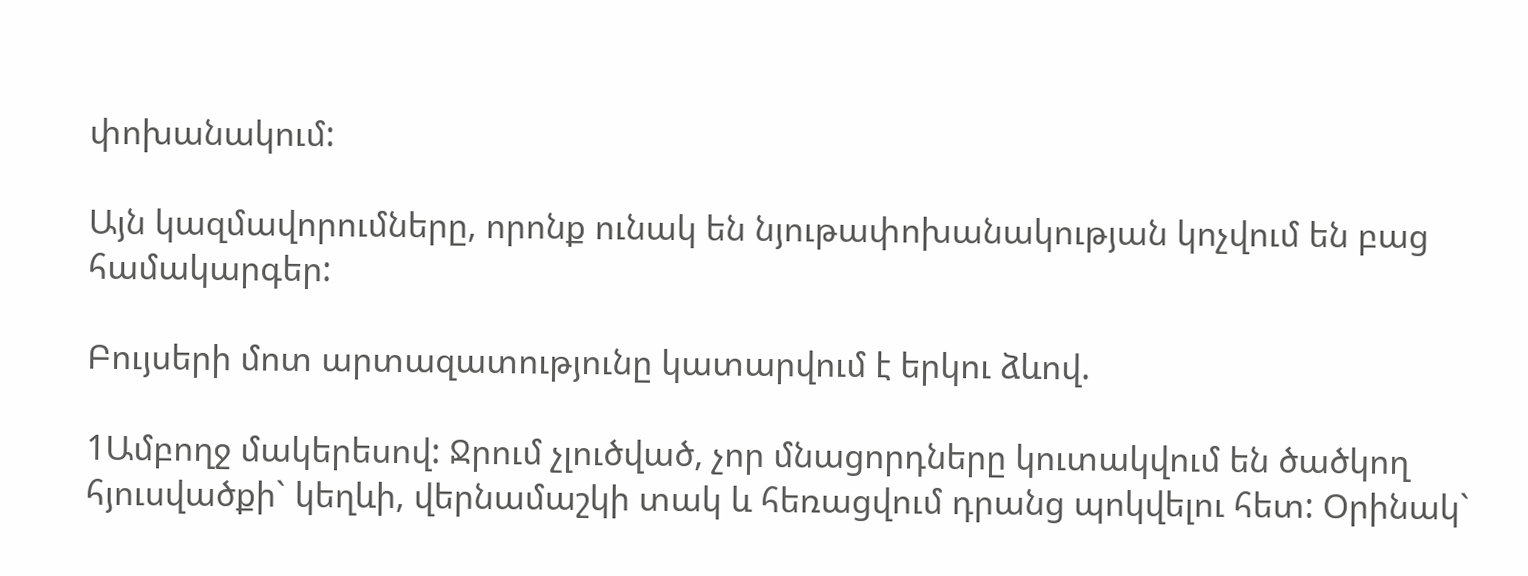փոխանակում:

Այն կազմավորումները, որոնք ունակ են նյութափոխանակության կոչվում են բաց համակարգեր:

Բույսերի մոտ արտազատությունը կատարվում է երկու ձևով.

1Ամբողջ մակերեսով: Ջրում չլուծված, չոր մնացորդները կուտակվում են ծածկող հյուսվածքի` կեղևի, վերնամաշկի տակ և հեռացվում դրանց պոկվելու հետ: Օրինակ`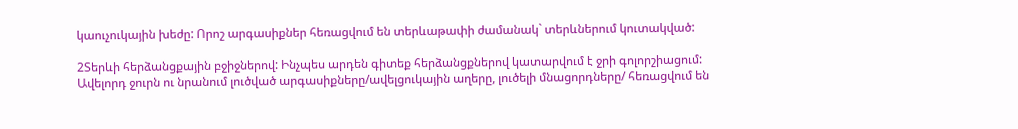կաուչուկային խեժը: Որոշ արգասիքներ հեռացվում են տերևաթափի ժամանակ` տերևներում կուտակված:

2Տերևի հերձանցքային բջիջներով: Ինչպես արդեն գիտեք հերձանցքներով կատարվում է ջրի գոլորշիացում: Ավելորդ ջուրն ու նրանում լուծված արգասիքները/ավելցուկային աղերը, լուծելի մնացորդները/ հեռացվում են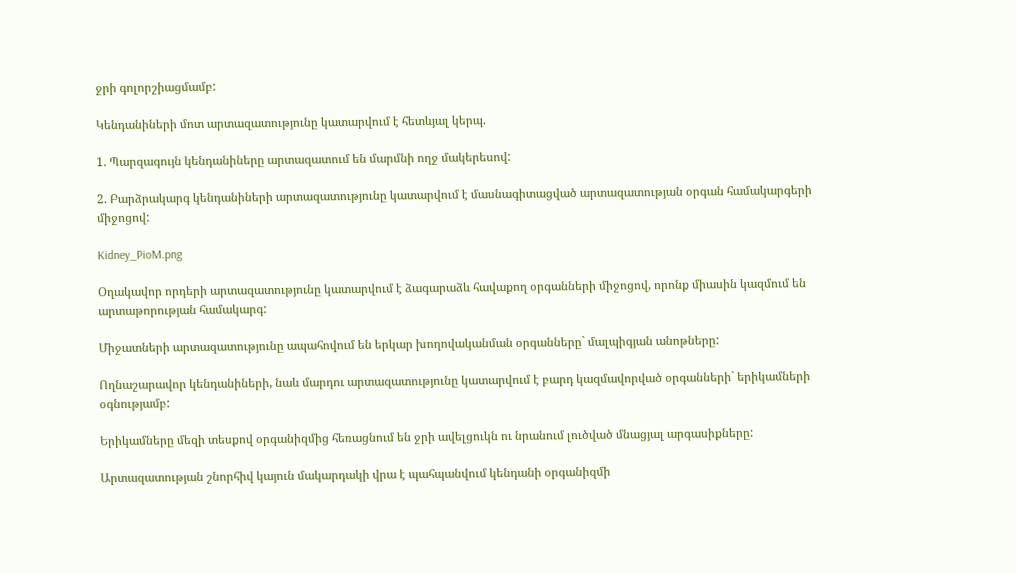ջրի գոլորշիացմամբ:

Կենդանիների մոտ արտազատությունը կատարվում է հետևյալ կերպ.

1. Պարզագույն կենդանիները արտազատում են մարմնի ողջ մակերեսով:

2. Բարձրակարգ կենդանիների արտազատությունը կատարվում է մասնագիտացված արտազատության օրգան համակարգերի միջոցով:

Kidney_PioM.png

Օղակավոր որդերի արտազատությունը կատարվում է ձագարաձև հավաքող օրգանների միջոցով, որոնք միասին կազմում են արտաթորության համակարգ:

Միջատների արտազատությունը ապահովում են երկար խողովականման օրգանները` մալպիգյան անոթները:

Ողնաշարավոր կենդանիների, նաև մարդու արտազատությունը կատարվում է բարդ կազմավորված օրգանների` երիկամների օգնությամբ:

Երիկամները մեզի տեսքով օրգանիզմից հեռացնում են ջրի ավելցուկն ու նրանում լուծված մնացյալ արգասիքները:

Արտազատության շնորհիվ կայուն մակարդակի վրա է պահպանվում կենդանի օրգանիզմի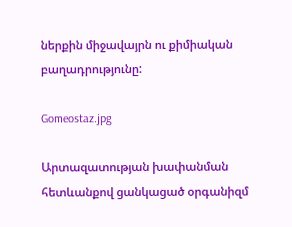ներքին միջավայրն ու քիմիական բաղադրությունը:

Gomeostaz.jpg

Արտազատության խափանման հետևանքով ցանկացած օրգանիզմ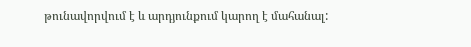թունավորվում է և արդյունքում կարող է մահանալ: